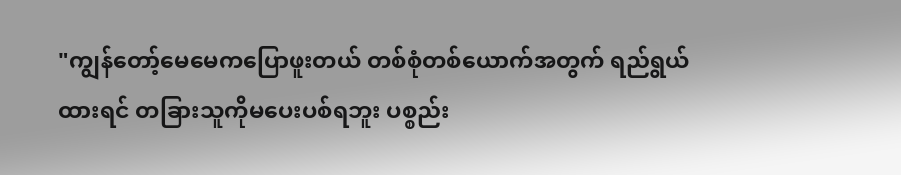"ကျွန်တော့်မေမေကပြောဖူးတယ် တစ်စုံတစ်ယောက်အတွက် ရည်ရွယ်ထားရင် တခြားသူကိုမပေးပစ်ရဘူး ပစ္စည်း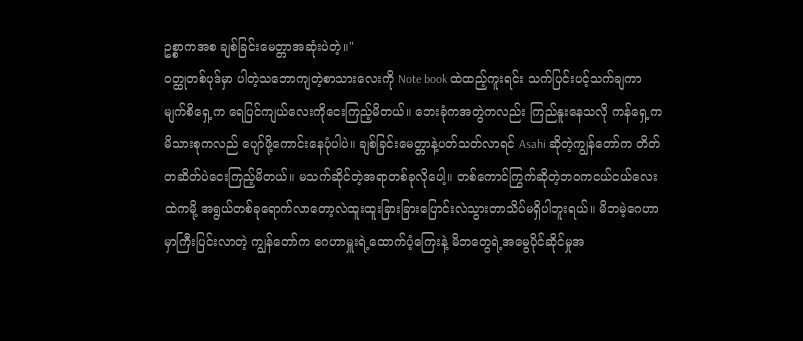ဥစ္စာကအစ ချစ်ခြင်းမေတ္တာအဆုံးပဲတဲ့။"
၀တ္ထုတစ်ပုဒ်မှာ ပါတဲ့သဘောကျတဲ့စာသားလေးကို Note book ထဲထည့်ကူးရင်း သက်ပြင်းပင့်သက်ချကာ မျက်စိရှေ့က ရေပြင်ကျယ်လေးကိုငေးကြည့်မိတယ်။ ဘေးခုံကအတွဲကလည်း ကြည်နူးနေသလို ကန်ရှေ့ကမိသားစုကလည် ပျော်ဖို့ကောင်းနေပုံပါပဲ။ ချစ်ခြင်းမေတ္တာနဲ့ပတ်သတ်လာရင် Asahi ဆိုတဲ့ကျွန်တော်က တိတ်တဆိတ်ပဲငေးကြည့်မိတယ်။ မသက်ဆိုင်တဲ့အရာတစ်ခုလိုပေါ့။ တစ်ကောင်ကြွက်ဆိုတဲ့ဘ၀ကငယ်ငယ်လေးထဲကမို့ အရွယ်တစ်ခုရောက်လာတော့လဲထူးထူးခြားခြားပြောင်းလဲသွားတာသိပ်မရှိပါဘူးရယ်။ မိဘမဲ့ဂေဟာမှာကြီးပြင်းလာတဲ့ ကျွန်တော်က ဂေဟာမှူးရဲ့ထောက်ပံ့ကြေးနဲ့ မိဘတွေရဲ့အမွေပိုင်ဆိုင်မှုအ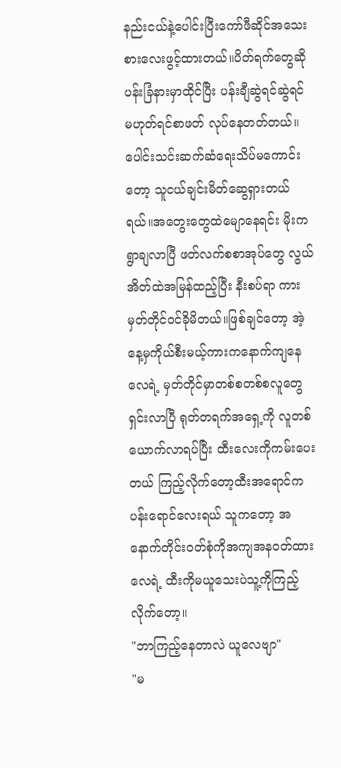နည်းငယ်နဲ့ပေါင်းပြီးကော်ဖီဆိုင်အသေးစားလေးဖွင့်ထားတယ်။ပိတ်ရက်တွေဆို ပန်းခြံနားမှာထိုင်ပြီး ပန်းချီဆွဲရင်ဆွဲရင်မဟုတ်ရင်စာဖတ် လုပ်နေတတ်တယ်။ပေါင်းသင်းဆက်ဆံရေးသိပ်မကောင်းတော့ သူငယ်ချင်းမိတ်ဆွေရှားတယ်ရယ်။အတွေးတွေထဲမျောနေရင်း မိုးကရွာချလာပြီ ဖတ်လက်စစာအုပ်တွေ လွယ်အိတ်ထဲအမြန်ထည့်ပြီး နီးစပ်ရာ ကားမှတ်တိုင်၀င်ခိုမိတယ်။ဖြစ်ချင်တော့ အဲ့နေ့မှကိုယ်စီးမယ့်ကားကနောက်ကျနေလေရဲ့ မှတ်တိုင်မှာတစ်စတစ်စလူတွေရှင်းလာပြီ ရုတ်တရက်အရှေ့ကို လူတစ်ယောက်လာရပ်ပြီး ထီးလေးကိုကမ်းပေးတယ် ကြည့်လိုက်တော့ထီးအရောင်က ပန်းရောင်လေးရယ် သူကတော့ အနောက်တိုင်း၀တ်စုံကိုအကျအန၀တ်ထားလေရဲ့ ထီးကိုမယူသေးပဲသူ့ကိုကြည့်လိုက်တော့။
"ဘာကြည့်နေတာလဲ ယူလေဗျာ"
"မ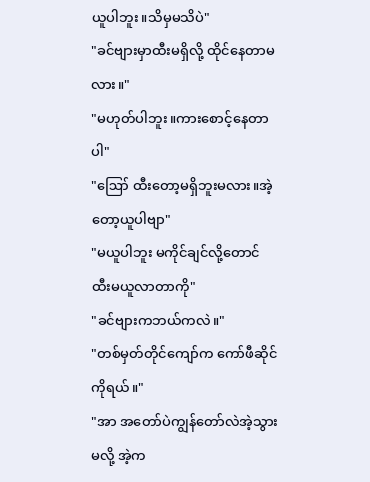ယူပါဘူး။သိမှမသိပဲ"
"ခင်ဗျားမှာထီးမရှိလို့ ထိုင်နေတာမလား။"
"မဟုတ်ပါဘူး။ကားစောင့်နေတာပါ"
"ဪ ထီးတော့မရှိဘူးမလား။အဲ့တော့ယူပါဗျာ"
"မယူပါဘူး မကိုင်ချင်လို့တောင် ထီးမယူလာတာကို"
"ခင်ဗျားကဘယ်ကလဲ။"
"တစ်မှတ်တိုင်ကျော်က ကော်ဖီဆိုင်ကိုရယ်။"
"အာ အတော်ပဲကျွန်တော်လဲအဲ့သွားမလို့ အဲ့က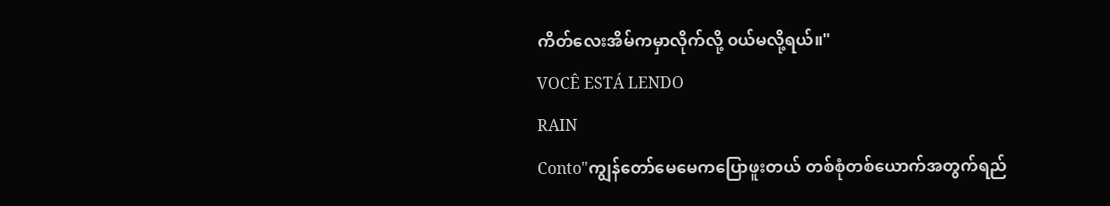ကိတ်လေးအိမ်ကမှာလိုက်လို့ ၀ယ်မလို့ရယ်။"
VOCÊ ESTÁ LENDO
RAIN
Conto"ကျွန်တော်မေမေကပြောဖူးတယ် တစ်စုံတစ်ယောက်အတွက်ရည်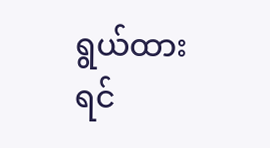ရွယ်ထားရင်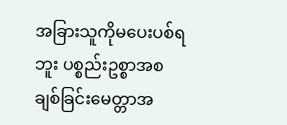အခြားသူကိုမပေးပစ်ရဘူး ပစ္စည်းဥစ္စာအစ ချစ်ခြင်းမေတ္တာအ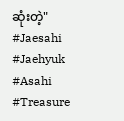ဆုံးတဲ့" #Jaesahi #Jaehyuk #Asahi #Treasure